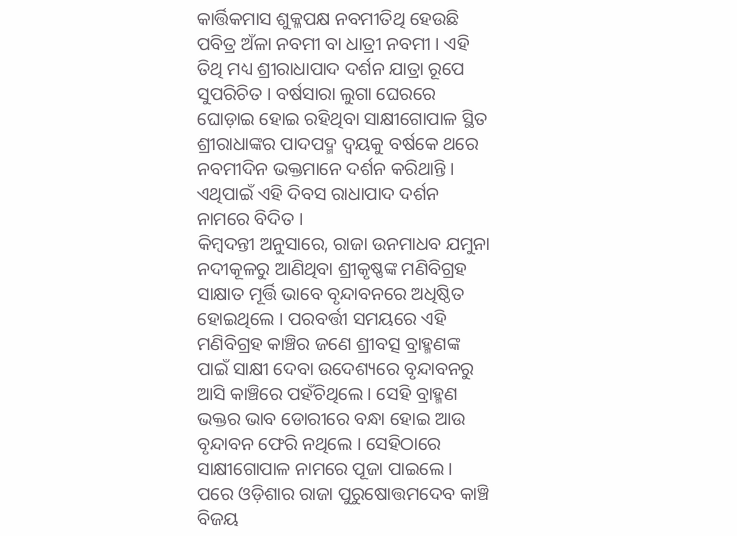କାର୍ତ୍ତିକମାସ ଶୁକ୍ଳପକ୍ଷ ନବମୀତିଥି ହେଉଛି ପବିତ୍ର ଅଁଳା ନବମୀ ବା ଧାତ୍ରୀ ନବମୀ । ଏହି ତିଥି ମଧ୍ୟ ଶ୍ରୀରାଧାପାଦ ଦର୍ଶନ ଯାତ୍ରା ରୂପେ ସୁପରିଚିତ । ବର୍ଷସାରା ଲୁଗା ଘେରରେ ଘୋଡ଼ାଇ ହୋଇ ରହିଥିବା ସାକ୍ଷୀଗୋପାଳ ସ୍ଥିତ ଶ୍ରୀରାଧାଙ୍କର ପାଦପଦ୍ମ ଦ୍ୱୟକୁ ବର୍ଷକେ ଥରେ ନବମୀଦିନ ଭକ୍ତମାନେ ଦର୍ଶନ କରିଥାନ୍ତି । ଏଥିପାଇଁ ଏହି ଦିବସ ରାଧାପାଦ ଦର୍ଶନ ନାମରେ ବିଦିତ ।
କିମ୍ବଦନ୍ତୀ ଅନୁସାରେ, ରାଜା ଉନମାଧବ ଯମୁନା ନଦୀକୂଳରୁ ଆଣିଥିବା ଶ୍ରୀକୃଷ୍ଣଙ୍କ ମଣିବିଗ୍ରହ ସାକ୍ଷାତ ମୂର୍ତ୍ତି ଭାବେ ବୃନ୍ଦାବନରେ ଅଧିଷ୍ଠିତ ହୋଇଥିଲେ । ପରବର୍ତ୍ତୀ ସମୟରେ ଏହି ମଣିବିଗ୍ରହ କାଞ୍ଚିର ଜଣେ ଶ୍ରୀବତ୍ସ ବ୍ରାହ୍ମଣଙ୍କ ପାଇଁ ସାକ୍ଷୀ ଦେବା ଉଦେଶ୍ୟରେ ବୃନ୍ଦାବନରୁ ଆସି କାଞ୍ଚିରେ ପହଁଚିଥିଲେ । ସେହି ବ୍ରାହ୍ମଣ ଭକ୍ତର ଭାବ ଡୋରୀରେ ବନ୍ଧା ହୋଇ ଆଉ ବୃନ୍ଦାବନ ଫେରି ନଥିଲେ । ସେହିଠାରେ ସାକ୍ଷୀଗୋପାଳ ନାମରେ ପୂଜା ପାଇଲେ ।
ପରେ ଓଡ଼ିଶାର ରାଜା ପୁରୁଷୋତ୍ତମଦେବ କାଞ୍ଚି ବିଜୟ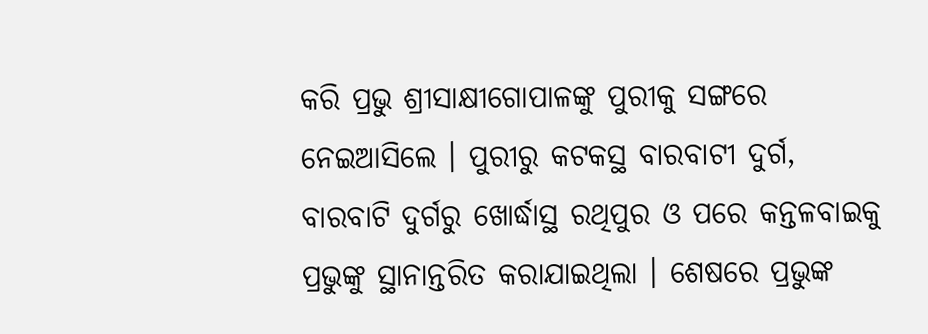କରି ପ୍ରଭୁ ଶ୍ରୀସାକ୍ଷୀଗୋପାଳଙ୍କୁ ପୁରୀକୁ ସଙ୍ଗରେ ନେଇଆସିଲେ । ପୁରୀରୁ କଟକସ୍ଥ ବାରବାଟୀ ଦୁର୍ଗ, ବାରବାଟି ଦୁର୍ଗରୁ ଖୋର୍ଦ୍ଧାସ୍ଥ ରଥିପୁର ଓ ପରେ କନ୍ତଳବାଇକୁ ପ୍ରଭୁଙ୍କୁ ସ୍ଥାନାନ୍ତରିତ କରାଯାଇଥିଲା । ଶେଷରେ ପ୍ରଭୁଙ୍କ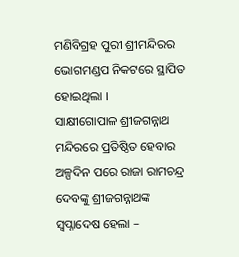ମଣିବିଗ୍ରହ ପୁରୀ ଶ୍ରୀମନ୍ଦିରର ଭୋଗମଣ୍ଡପ ନିକଟରେ ସ୍ଥାପିତ ହୋଇଥିଲା ।
ସାକ୍ଷୀଗୋପାଳ ଶ୍ରୀଜଗନ୍ନାଥ ମନ୍ଦିରରେ ପ୍ରତିଷ୍ଠିତ ହେବାର ଅଳ୍ପଦିନ ପରେ ରାଜା ରାମଚନ୍ଦ୍ର ଦେବଙ୍କୁ ଶ୍ରୀଜଗନ୍ନାଥଙ୍କ ସ୍ୱପ୍ନାଦେଷ ହେଲା –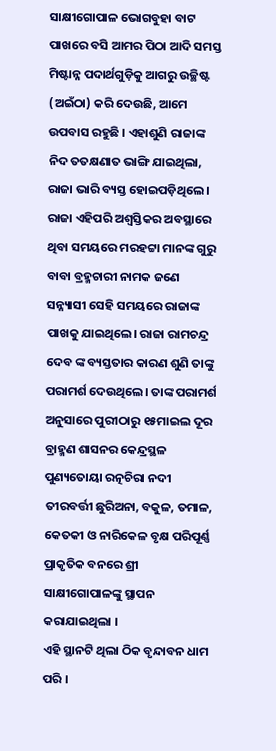ସାକ୍ଷୀଗୋପାଳ ଭୋଗବୁହା ବାଟ ପାଖରେ ବସି ଆମର ପିଠା ଆଦି ସମସ୍ତ ମିଷ୍ଟାନ୍ନ ପଦାର୍ଥଗୁଡ଼ିକୁ ଆଗରୁ ଉଚ୍ଛିଷ୍ଟ (ଅଇଁଠା) କରି ଦେଉଛି, ଆମେ ଉପବାସ ରହୁଛି । ଏହାଶୁଣି ରାଜାଙ୍କ ନିଦ ତତକ୍ଷଣାତ ଭାଙ୍ଗି ଯାଇଥିଲା, ରାଜା ଭାରି ବ୍ୟସ୍ତ ହୋଇପଡ଼ିଥିଲେ । ରାଜା ଏହିପରି ଅଶ୍ୱସ୍ତିକର ଅବସ୍ଥାରେ ଥିବା ସମୟରେ ମରହଟ୍ଟା ମାନଙ୍କ ଗୁରୁ ବାବା ବ୍ରହ୍ମଚାରୀ ନାମକ ଜଣେ ସନ୍ନ୍ୟାସୀ ସେହି ସମୟରେ ରାଜାଙ୍କ ପାଖକୁ ଯାଇଥିଲେ। ରାଜା ରାମଚନ୍ଦ୍ର ଦେବ ଙ୍କ ବ୍ୟସ୍ତତାର କାରଣ ଶୁଣି ତାଙ୍କୁ ପରାମର୍ଶ ଦେଉଥିଲେ। ତାଙ୍କ ପରାମର୍ଶ ଅନୁସାରେ ପୁରୀଠାରୁ ୧୫ମାଇଲ ଦୂର ବ୍ରାହ୍ମଣ ଶାସନର କେନ୍ଦ୍ରସ୍ଥଳ ପୁଣ୍ୟତୋୟା ରତ୍ନଚିରା ନଦୀ ତୀରବର୍ତ୍ତୀ ଛୁରିଅନା, ବକୁଳ, ତମାଳ, କେତକୀ ଓ ନାରିକେଳ ବୃକ୍ଷ ପରିପୂର୍ଣ୍ଣ ପ୍ରାକୃତିକ ବନରେ ଶ୍ରୀ ସାକ୍ଷୀଗୋପାଳଙ୍କୁ ସ୍ଥାପନ କରାଯାଇଥିଲା ।
ଏହି ସ୍ଥାନଟି ଥିଲା ଠିକ ବୃନ୍ଦାବନ ଧାମ ପରି ।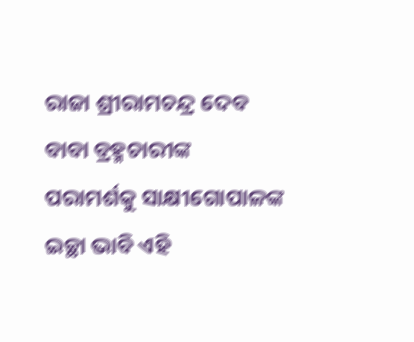ରାଜା ଶ୍ରୀରାମଚନ୍ଦ୍ର ଦେବ ବାବା ବ୍ରହ୍ମଚାରୀଙ୍କ ପରାମର୍ଶକୁ ସାକ୍ଷୀଗୋପାଳଙ୍କ ଇଚ୍ଛା ଭାବି ଏହି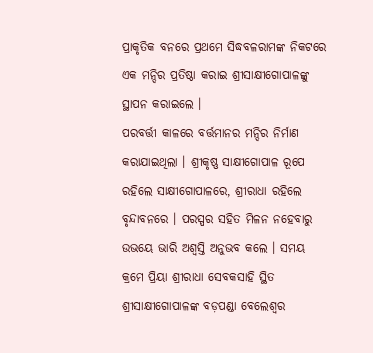ପ୍ରାକୃତିକ ବନରେ ପ୍ରଥମେ ସିଦ୍ଧବଳରାମଙ୍କ ନିକଟରେ ଏକ ମନ୍ଦିର ପ୍ରତିଷ୍ଠା କରାଇ ଶ୍ରୀସାକ୍ଷୀଗୋପାଳଙ୍କୁ ସ୍ଥାପନ କରାଇଲେ ।
ପରବର୍ତ୍ତୀ କାଳରେ ବର୍ତ୍ତମାନର ମନ୍ଦିର ନିର୍ମାଣ କରାଯାଇଥିଲା । ଶ୍ରୀକୃଷ୍ଣ ସାକ୍ଷୀଗୋପାଳ ରୂପେ ରହିଲେ ସାକ୍ଷୀଗୋପାଳରେ, ଶ୍ରୀରାଧା ରହିଲେ ବୃନ୍ଦାବନରେ । ପରସ୍ପର ସହିତ ମିଳନ ନହେବାରୁ ଉଭୟେ ଭାରି ଅଶ୍ୱସ୍ତି ଅନୁଭବ କଲେ । ସମୟ କ୍ରମେ ପ୍ରିୟା ଶ୍ରୀରାଧା ସେବକସାହି ସ୍ଥିତ ଶ୍ରୀସାକ୍ଷୀଗୋପାଳଙ୍କ ବଡ଼ପଣ୍ଡା ବେଲେଶ୍ୱର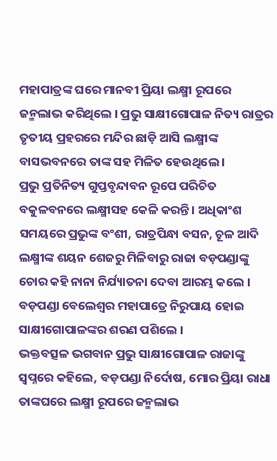ମହାପାତ୍ରଙ୍କ ଘରେ ମାନବୀ ପ୍ରିୟା ଲକ୍ଷ୍ମୀ ରୂପରେ ଜନ୍ମଲାଭ କରିଥିଲେ । ପ୍ରଭୁ ସାକ୍ଷୀଗୋପାଳ ନିତ୍ୟ ରାତ୍ରର ତୃତୀୟ ପ୍ରହରରେ ମନ୍ଦିର ଛାଡ଼ି ଆସି ଲକ୍ଷ୍ମୀଙ୍କ ବାସଭବନରେ ତାଙ୍କ ସହ ମିଳିତ ହେଉଥିଲେ ।
ପ୍ରଭୁ ପ୍ରତିନିତ୍ୟ ଗୁପ୍ତବୃନ୍ଦାବନ ରୂପେ ପରିଚିତ ବକୁଳବନରେ ଲକ୍ଷ୍ମୀସହ କେଳି କରନ୍ତି । ଅଧିକାଂଶ ସମୟରେ ପ୍ରଭୁଙ୍କ ବଂଶୀ, ରାତ୍ରପିନ୍ଧା ବସନ, ଚୂଳ ଆଦି ଲକ୍ଷ୍ମୀଙ୍କ ଶୟନ ଶେଜରୁ ମିଳିବାରୁ ରାଜା ବଡ଼ପଣ୍ଡାଙ୍କୁ ଚୋର କହି ନାନା ନିର୍ଯ୍ୟାତନା ଦେବା ଆରମ୍ଭ କଲେ । ବଡ଼ପଣ୍ଡା ବେଲେଶ୍ୱର ମହାପାତ୍ରେ ନିରୁପାୟ ହୋଇ ସାକ୍ଷୀଗୋପାଳଙ୍କର ଶରଣ ପଶିଲେ ।
ଭକ୍ତବତ୍ସଳ ଭଗବାନ ପ୍ରଭୁ ସାକ୍ଷୀଗୋପାଳ ରାଜାଙ୍କୁ ସ୍ୱପ୍ନରେ କହିଲେ, ବଡ଼ପଣ୍ଡା ନିର୍ଦୋଷ, ମୋର ପ୍ରିୟା ରାଧା ତାଙ୍କଘରେ ଲକ୍ଷ୍ମୀ ରୂପରେ ଜନ୍ମଲାଭ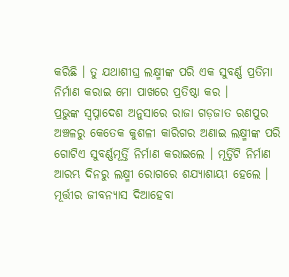କରିଛି । ତୁ ଯଥାଶୀଘ୍ର ଲକ୍ଷ୍ମୀଙ୍କ ପରି ଏକ ସୁବର୍ଣ୍ଣ ପ୍ରତିମା ନିର୍ମାଣ କରାଇ ମୋ ପାଖରେ ପ୍ରତିଷ୍ଠା କର ।
ପ୍ରଭୁଙ୍କ ସ୍ୱପ୍ନାଦେଶ ଅନୁସାରେ ରାଜା ଗଡ଼ଜାତ ରଣପୁର ଅଞ୍ଚଳରୁ କେତେକ କୁଶଳୀ କାରିଗର ଅଣାଇ ଲକ୍ଷ୍ମୀଙ୍କ ପରି ଗୋଟିଏ ସୁବର୍ଣ୍ଣମୂର୍ତ୍ତି ନିର୍ମାଣ କରାଇଲେ । ମୂର୍ତ୍ତିଟି ନିର୍ମାଣ ଆରମ୍ଭ ଦିନରୁ ଲକ୍ଷ୍ମୀ ରୋଗରେ ଶଯ୍ୟାଶାୟୀ ହେଲେ । ମୂର୍ତ୍ତୀର ଜୀବନ୍ୟାସ ଦିଆହେବା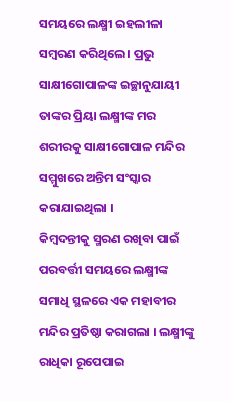ସମୟରେ ଲକ୍ଷ୍ମୀ ଇହଲୀଳା ସମ୍ବରଣ କରିଥିଲେ । ପ୍ରଭୁ ସାକ୍ଷୀଗୋପାଳଙ୍କ ଇଚ୍ଛାନୁଯାୟୀ ତାଙ୍କର ପ୍ରିୟା ଲକ୍ଷ୍ମୀଙ୍କ ମର ଶରୀରକୁ ସାକ୍ଷୀଗୋପାଳ ମନ୍ଦିର ସମ୍ମୁଖରେ ଅନ୍ତିମ ସଂସ୍କାର କରାଯାଇଥିଲା ।
କିମ୍ବଦନ୍ତୀକୁ ସ୍ମରଣ ରଖିବା ପାଇଁ ପରବର୍ତ୍ତୀ ସମୟରେ ଲକ୍ଷ୍ମୀଙ୍କ ସମାଧି ସ୍ଥଳରେ ଏକ ମହାବୀର ମନ୍ଦିର ପ୍ରତିଷ୍ଠା କରାଗଲା । ଲକ୍ଷ୍ମୀଙ୍କୁ ରାଧିକା ରୂପେପାଇ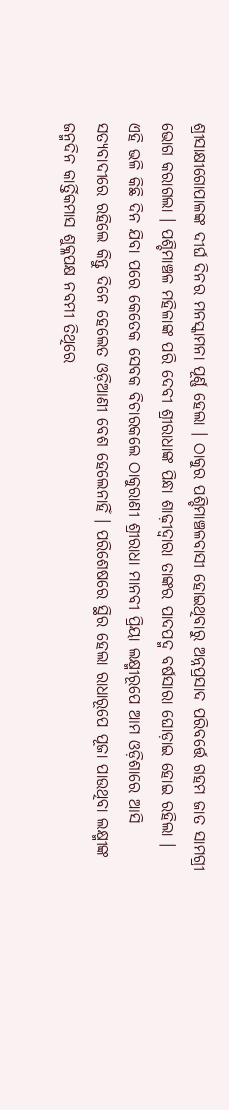ଶ୍ରୀସାକ୍ଷୀଗୋପାଳଙ୍କ ଦୀର୍ଘ ଦିନର ମନସ୍କାମନା ପୂର୍ଣ୍ଣ ହେଲା । ଠାକୁର ପଶ୍ଚିମାଞ୍ଚଳବାସୀ ହୋଇଥିବାରୁ ଅନ୍ନପ୍ରସାଦ ପରିବର୍ତ୍ତେ ଗହମ ଜାତ ସାମଗ୍ରୀ ଭୋଗ କରାଗଲା । ପଶ୍ଚିମାଞ୍ଚଳ ମହିଳାଙ୍କ ପରି ଦେବୀ ଶ୍ରୀରାଧାଙ୍କ ପିନ୍ଧା ଶାଢ଼ୀଦ୍ୱାରା ତାଙ୍କର ପାଦପଦ୍ମ ବର୍ଷସାରା ଘୋଡ଼ାଇ ହୋଇ ରହିଲା ।
ଏହି ଭଳି କିଛି ଦିନ ଯିବା ପରେ କେତେକ ସେବକ ବିଚାରକଲେ ଠାକୁରାଣୀ ଶ୍ରୀରାଧା ମାନବୀ ପ୍ରିୟା ଲକ୍ଷ୍ମୀରୂପେ ଆମ ଓଡ଼ିଶାରେ ଆସି ସତ୍ୟବାଦୀରେ ରହିଲେ କିନ୍ତୁ ଦିନେ ହେଲେତ ଓଡ଼ିଆଣୀ ବେଶ ହେଲେନାହିଁ । ପରିଶେଷରେ ସ୍ଥିର ହେଲା ରାଧାରୂପେ ପୂଜା ପାଉଥିବା ଲକ୍ଷ୍ମୀଙ୍କ ଜନ୍ମଦିନ କାର୍ତ୍ତିକମାସ ଶୁକ୍ଳପକ୍ଷ ନବମୀ ତିଥିରେ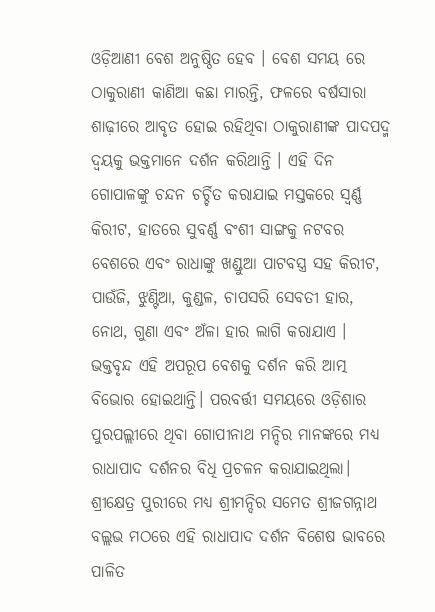ଓଡ଼ିଆଣୀ ବେଶ ଅନୁଷ୍ଠିତ ହେବ । ବେଶ ସମୟ ରେ ଠାକୁରାଣୀ କାଣିଆ କଛା ମାରନ୍ତି, ଫଳରେ ବର୍ଷସାରା ଶାଢ଼ୀରେ ଆବୃତ ହୋଇ ରହିଥିବା ଠାକୁରାଣୀଙ୍କ ପାଦପଦ୍ମ ଦ୍ୱୟକୁ ଭକ୍ତମାନେ ଦର୍ଶନ କରିଥାନ୍ତି । ଏହି ଦିନ ଗୋପାଳଙ୍କୁ ଚନ୍ଦନ ଚର୍ଚ୍ଚିତ କରାଯାଇ ମସ୍ତକରେ ସ୍ୱର୍ଣ୍ଣ କିରୀଟ, ହାତରେ ସୁବର୍ଣ୍ଣ ବଂଶୀ ସାଙ୍ଗକୁ ନଟବର ବେଶରେ ଏବଂ ରାଧାଙ୍କୁ ଖଣ୍ଡୁଆ ପାଟବସ୍ତ୍ର ସହ କିରୀଟ, ପାଉଁଜି, ଝୁଣ୍ଟିଆ, କୁଣ୍ଡଳ, ଚାପସରି ସେବତୀ ହାର, ନୋଥ, ଗୁଣା ଏବଂ ଅଁଳା ହାର ଲାଗି କରାଯାଏ । ଭକ୍ତବୃନ୍ଦ ଏହି ଅପରୂପ ବେଶକୁ ଦର୍ଶନ କରି ଆତ୍ମ ବିଭୋର ହୋଇଥାନ୍ତି। ପରବର୍ତ୍ତୀ ସମୟରେ ଓଡ଼ିଶାର ପୁରପଲ୍ଲୀରେ ଥିବା ଗୋପୀନାଥ ମନ୍ଦିର ମାନଙ୍କରେ ମଧ୍ୟ ରାଧାପାଦ ଦର୍ଶନର ବିଧି ପ୍ରଚଳନ କରାଯାଇଥିଲା। ଶ୍ରୀକ୍ଷେତ୍ର ପୁରୀରେ ମଧ୍ୟ ଶ୍ରୀମନ୍ଦିର ସମେତ ଶ୍ରୀଜଗନ୍ନାଥ ବଲ୍ଲଭ ମଠରେ ଏହି ରାଧାପାଦ ଦର୍ଶନ ବିଶେଷ ଭାବରେ ପାଳିତ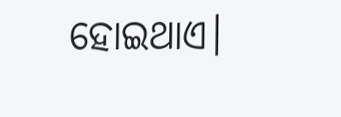ହୋଇଥାଏ।